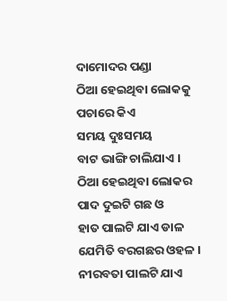ଦାମୋଦର ପଣ୍ଡା
ଠିଆ ହେଇଥିବା ଲୋକକୁ
ପଚାରେ କିଏ
ସମୟ ଦୁଃସମୟ
ବାଟ ଭାଙ୍ଗି ଚାଲିଯାଏ ।
ଠିଆ ହେଇଥିବା ଲୋକର
ପାଦ ଦୁଇଟି ଗଛ ଓ
ହାତ ପାଲଟି ଯାଏ ଡାଳ
ଯେମିତି ବରଗଛର ଓହଳ ।
ନୀରବତା ପାଲଟି ଯାଏ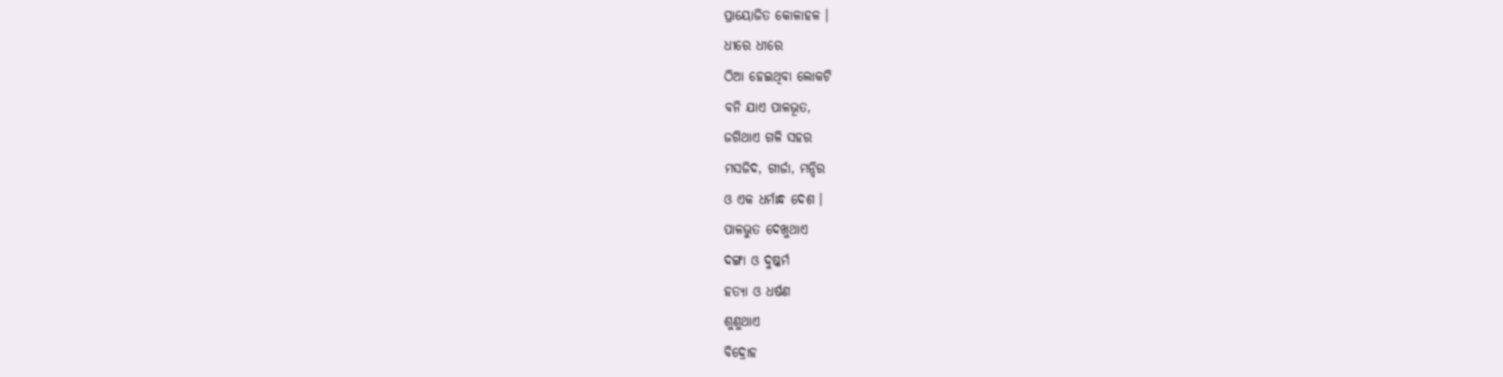ପ୍ରାୟୋଜିତ କୋଳାହଳ ।
ଧୀରେ ଧୀରେ
ଠିଆ ହେଇଥିବା ଲୋକଟି
ବନି ଯାଏ ପାଳଭୂତ,
ଜଗିଥାଏ ଗଳି ସହର
ମସଜିଦ, ଗୀର୍ଜା, ମନ୍ଦିର
ଓ ଏକ ଧର୍ମାନ୍ଧ ଦେଶ ।
ପାଳଭୁତ ଦେଖୁଥାଏ
ଦଙ୍ଗା ଓ ଦୁଷ୍କର୍ମ
ହତ୍ୟା ଓ ଧର୍ଷଣ
ଶୁଣୁଥାଏ
ବିଦ୍ରୋହ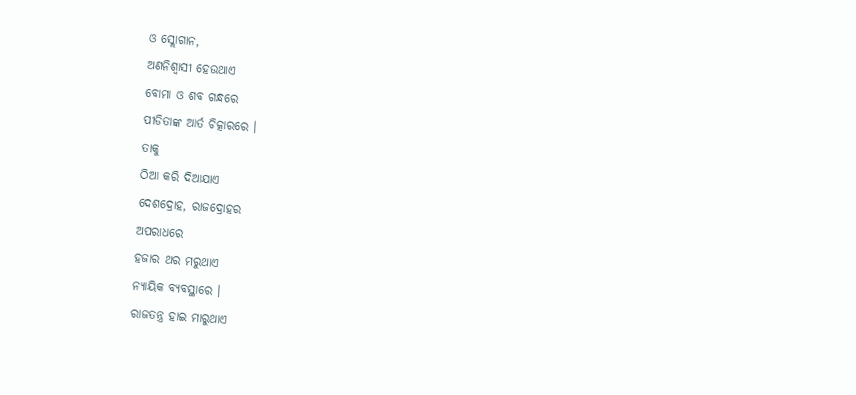ଓ ସ୍ଲୋଗାନ,
ଅଣନିଶ୍ୱାସୀ ହେଉଥାଏ
ବୋମା ଓ ଶବ ଗନ୍ଧରେ
ପୀଡିତାଙ୍କ ଆର୍ତ ଚିତ୍କାରରେ ।
ତାକୁ
ଠିଆ କରି ଦିଆଯାଏ
ଦେଶଦ୍ରୋହ, ରାଜଦ୍ରୋହର
ଅପରାଧରେ
ହଜାର ଥର ମରୁଥାଏ
ନ୍ୟାୟିକ ବ୍ୟବସ୍ଥାରେ ।
ରାଜତନ୍ତ୍ର ହାଇ ମାରୁଥାଏ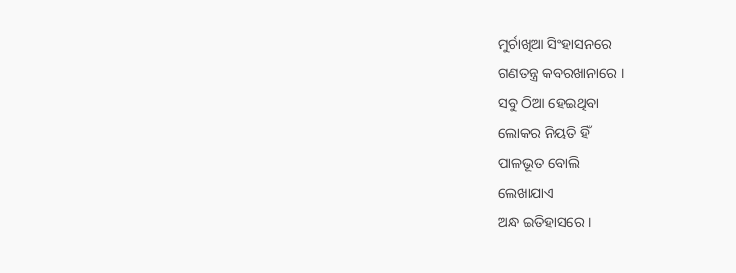ମୁର୍ଚାଖିଆ ସିଂହାସନରେ
ଗଣତନ୍ତ୍ର କବରଖାନାରେ ।
ସବୁ ଠିଆ ହେଇଥିବା
ଲୋକର ନିୟତି ହିଁ
ପାଳଭୂତ ବୋଲି
ଲେଖାଯାଏ
ଅନ୍ଧ ଇତିହାସରେ ।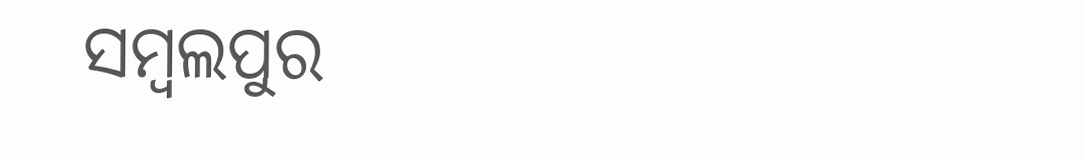ସମ୍ବଲପୁର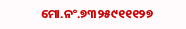ମୋ.ନଂ.୭୩୨୫୯୧୧୧୨୭